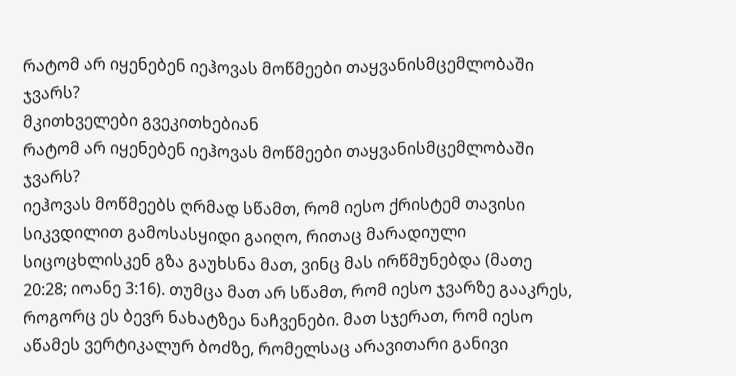რატომ არ იყენებენ იეჰოვას მოწმეები თაყვანისმცემლობაში ჯვარს?
მკითხველები გვეკითხებიან
რატომ არ იყენებენ იეჰოვას მოწმეები თაყვანისმცემლობაში ჯვარს?
იეჰოვას მოწმეებს ღრმად სწამთ, რომ იესო ქრისტემ თავისი სიკვდილით გამოსასყიდი გაიღო, რითაც მარადიული სიცოცხლისკენ გზა გაუხსნა მათ, ვინც მას ირწმუნებდა (მათე 20:28; იოანე 3:16). თუმცა მათ არ სწამთ, რომ იესო ჯვარზე გააკრეს, როგორც ეს ბევრ ნახატზეა ნაჩვენები. მათ სჯერათ, რომ იესო აწამეს ვერტიკალურ ბოძზე, რომელსაც არავითარი განივი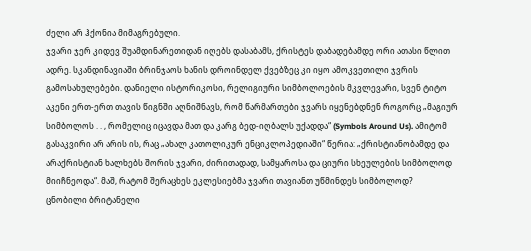ძელი არ ჰქონია მიმაგრებული.
ჯვარი ჯერ კიდევ შუამდინარეთიდან იღებს დასაბამს, ქრისტეს დაბადებამდე ორი ათასი წლით ადრე. სკანდინავიაში ბრინჯაოს ხანის დროინდელ ქვებზეც კი იყო ამოკვეთილი ჯვრის გამოსახულებები. დანიელი ისტორიკოსი, რელიგიური სიმბოლოების მკვლევარი, სვენ ტიტო აკენი ერთ-ერთ თავის წიგნში აღნიშნავს, რომ წარმართები ჯვარს იყენებდნენ როგორც „მაგიურ სიმბოლოს . . , რომელიც იცავდა მათ და კარგ ბედ-იღბალს უქადდა“ (Symbols Around Us). ამიტომ გასაკვირი არ არის ის, რაც „ახალ კათოლიკურ ენციკლოპედიაში“ წერია: „ქრისტიანობამდე და არაქრისტიან ხალხებს შორის ჯვარი, ძირითადად, სამყაროსა და ციური სხეულების სიმბოლოდ მიიჩნეოდა“. მაშ, რატომ შერაცხეს ეკლესიებმა ჯვარი თავიანთ უწმინდეს სიმბოლოდ?
ცნობილი ბრიტანელი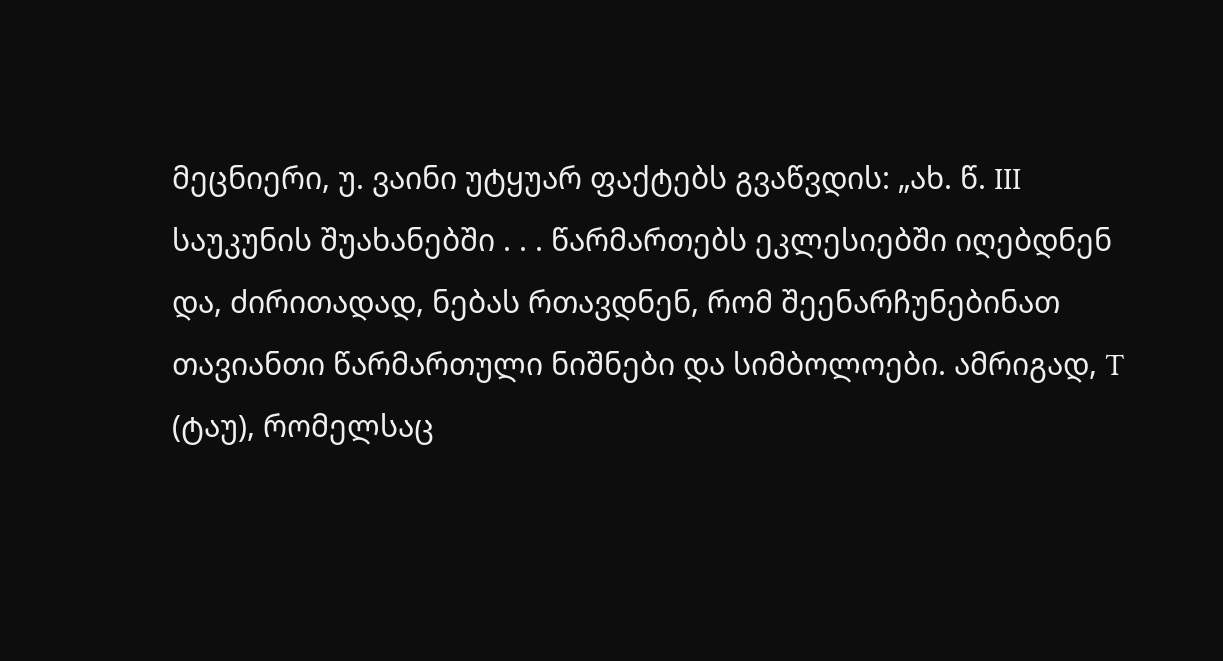მეცნიერი, უ. ვაინი უტყუარ ფაქტებს გვაწვდის: „ახ. წ. III საუკუნის შუახანებში . . . წარმართებს ეკლესიებში იღებდნენ და, ძირითადად, ნებას რთავდნენ, რომ შეენარჩუნებინათ თავიანთი წარმართული ნიშნები და სიმბოლოები. ამრიგად, T (ტაუ), რომელსაც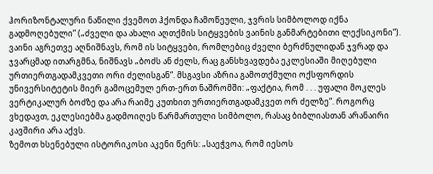ჰორიზონტალური ნაწილი ქვემოთ ჰქონდა ჩამოწეული, ჯვრის სიმბოლოდ იქნა გადმოღებული“ („ძველი და ახალი აღთქმის სიტყვების ვაინის განმარტებითი ლექსიკონი“).
ვაინი აგრეთვე აღნიშნავს, რომ ის სიტყვები, რომლებიც ძველი ბერძნულიდან ჯვრად და ჯვარცმად ითარგმნა, ნიშნავს „ბოძს ან ძელს, რაც განსხვავდება ეკლესიაში მიღებული ურთიერთგადამკვეთი ორი ძელისგან“. მსგავსი აზრია გამოთქმული ოქსფორდის უნივერსიტეტის მიერ გამოცემულ ერთ-ერთ ნაშრომში: „ფაქტია, რომ . . . უფალი მოკლეს ვერტიკალურ ბოძზე და არა რაიმე კუთხით ურთიერთგადამკვეთ ორ ძელზე“. როგორც ვხედავთ, ეკლესიებმა გადმოიღეს წარმართული სიმბოლო, რასაც ბიბლიასთან არანაირი კავშირი არა აქვს.
ზემოთ ხსენებული ისტორიკოსი აკენი წერს: „საეჭვოა, რომ იესოს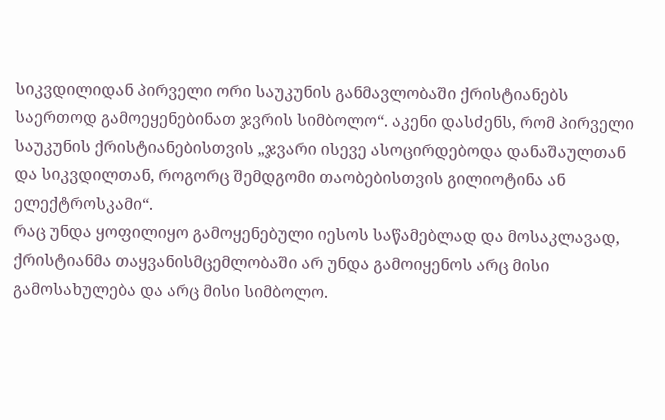სიკვდილიდან პირველი ორი საუკუნის განმავლობაში ქრისტიანებს საერთოდ გამოეყენებინათ ჯვრის სიმბოლო“. აკენი დასძენს, რომ პირველი საუკუნის ქრისტიანებისთვის „ჯვარი ისევე ასოცირდებოდა დანაშაულთან და სიკვდილთან, როგორც შემდგომი თაობებისთვის გილიოტინა ან ელექტროსკამი“.
რაც უნდა ყოფილიყო გამოყენებული იესოს საწამებლად და მოსაკლავად, ქრისტიანმა თაყვანისმცემლობაში არ უნდა გამოიყენოს არც მისი გამოსახულება და არც მისი სიმბოლო.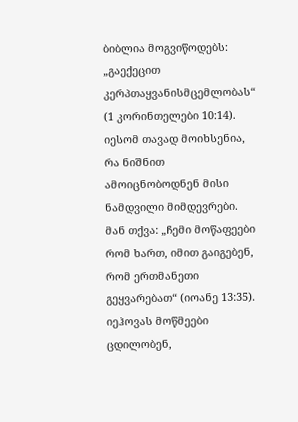ბიბლია მოგვიწოდებს: „გაექეცით კერპთაყვანისმცემლობას“ (1 კორინთელები 10:14). იესომ თავად მოიხსენია, რა ნიშნით ამოიცნობოდნენ მისი ნამდვილი მიმდევრები. მან თქვა: „ჩემი მოწაფეები რომ ხართ, იმით გაიგებენ, რომ ერთმანეთი გეყვარებათ“ (იოანე 13:35).
იეჰოვას მოწმეები ცდილობენ,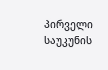პირველი საუკუნის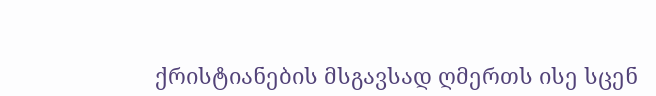ქრისტიანების მსგავსად ღმერთს ისე სცენ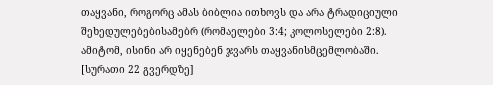თაყვანი, როგორც ამას ბიბლია ითხოვს და არა ტრადიციული შეხედულებებისამებრ (რომაელები 3:4; კოლოსელები 2:8). ამიტომ, ისინი არ იყენებენ ჯვარს თაყვანისმცემლობაში.
[სურათი 22 გვერდზე]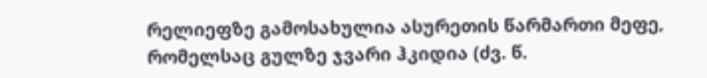რელიეფზე გამოსახულია ასურეთის წარმართი მეფე, რომელსაც გულზე ჯვარი ჰკიდია (ძვ. წ.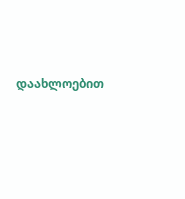დაახლოებით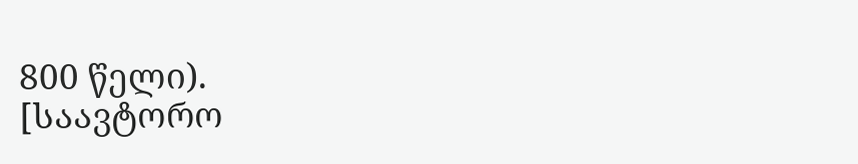800 წელი).
[საავტორო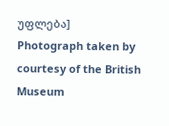უფლება]
Photograph taken by courtesy of the British Museum